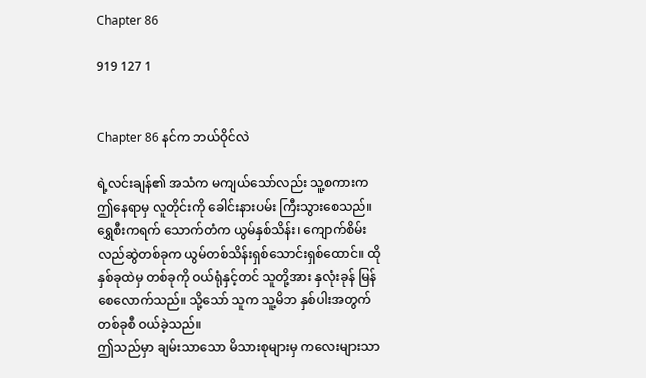Chapter 86

919 127 1


Chapter 86 နင်က ဘယ်ဝိုင်လဲ

ရဲ့လင်းချန်၏ အသံက မကျယ်သော်လည်း သူ့စကားက ဤနေရာမှ လူတိုင်းကို ခေါင်းနားပမ်း ကြီးသွားစေသည်။
ရွှေစီးကရက် သောက်တံက ယွမ်နှစ်သိန်း၊ ကျောက်စိမ်းလည်ဆွဲတစ်ခုက ယွမ်တစ်သိန်းရှစ်သောင်းရှစ်‌ထောင်။ ထိုနှစ်ခုထဲမှ တစ်ခုကို ဝယ်ရုံနှင့်တင် သူတို့အား နှလုံးခုန် မြန်စေလောက်သည်။ သို့သော် သူက သူ့မိဘ နှစ်ပါးအတွက် တစ်ခုစီ ဝယ်ခဲ့သည်။
ဤသည်မှာ ချမ်းသာသော မိသားစုများမှ ကလေးများသာ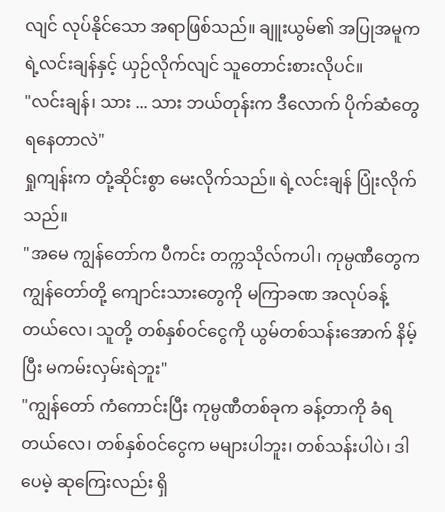လျင် လုပ်နိုင်သော အရာဖြစ်သည်။ ချူးယွမ်၏ အပြုအမူက ရဲ့လင်းချန်နှင့် ယှဉ်လိုက်လျင် သူတောင်းစားလိုပင်။
"လင်းချန်၊ သား ... သား ဘယ်တုန်းက ဒီလောက် ပိုက်ဆံတွေ ရနေတာလဲ"
ရှုကျန်းက တုံ့ဆိုင်းစွာ မေးလိုက်သည်။ ရဲ့လင်းချန် ပြုံးလိုက်သည်။
"အမေ ကျွန်တော်က ပီကင်း တက္ကသိုလ်ကပါ၊ ကုမ္ပဏီတွေက ကျွန်တော်တို့ ကျောင်းသားတွေကို မကြာခဏ အလုပ်ခန့်တယ်လေ၊ သူတို့ တစ်နှစ်ဝင်ငွေကို ယွမ်တစ်သန်းအောက် နိမ့်ပြီး မကမ်းလှမ်းရဲဘူး"
"ကျွန်တော် ကံကောင်းပြီး ကုမ္ပဏီတစ်ခုက ခန့်တာကို ခံရတယ်လေ၊ တစ်နှစ်ဝင်ငွေက မများပါဘူး၊ တစ်သန်းပါပဲ၊ ဒါပေမဲ့ ဆုကြေးလည်း ရှိ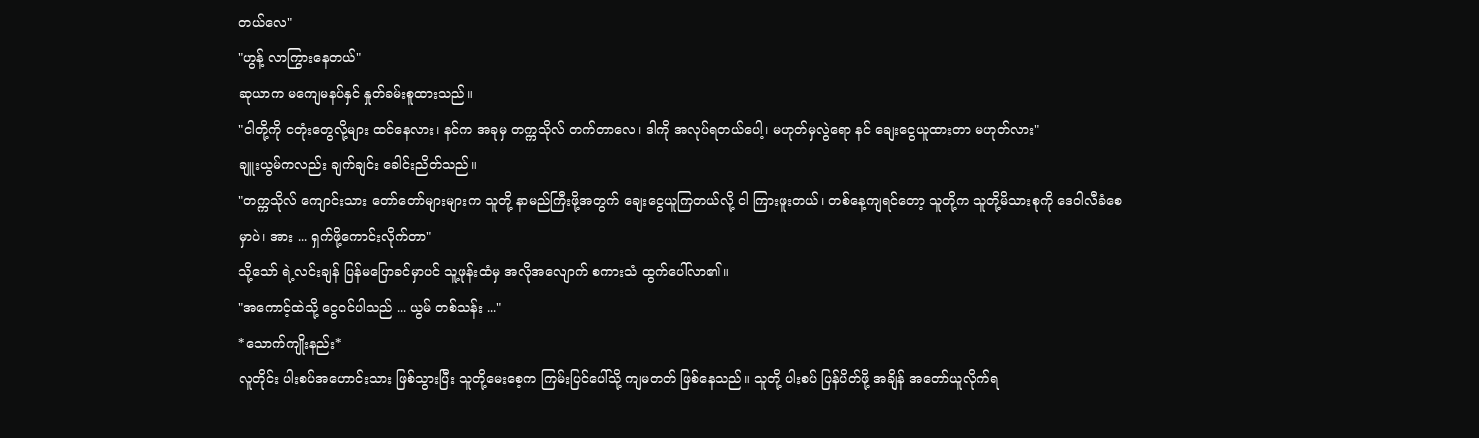တယ်လေ"
"ဟွန့် လာကြွားနေတယ်"
ဆုယာက မကျေမနပ်နှင် နှုတ်ခမ်းစူထားသည်။
"ငါတို့ကို ငတုံးတွေလို့များ ထင်နေလား၊ နင်က အခုမှ တက္ကသိုလ် တက်တာလေ၊ ဒါကို အလုပ်ရတယ်ပေါ့၊ မဟုတ်မှလွဲရော နင် ချေးငွေယူထားတာ မဟုတ်လား"
ချူးယွမ်ကလည်း ချက်ချင်း ခေါင်းညိတ်သည်။
"တက္ကသိုလ် ကျောင်းသား တော်တော်များများက သူတို့ နာမည်ကြီးဖို့အတွက် ချေးငွေယူကြတယ်လို့ ငါ ကြားဖူးတယ်၊ တစ်နေ့ကျရင်တော့ သူတို့က သူတို့မိသားစုကို ဒေဝါလီခံစေမှာပဲ၊ အား ... ရှက်ဖို့ကောင်းလိုက်တာ"
သို့သော် ရဲ့လင်းချန် ပြန်မပြောခင်မှာပင် သူ့ဖုန်းထံမှ အလိုအလျောက် စကားသံ ထွက်ပေါ်လာ၏။
"အကောင့်ထဲသို့ ငွေဝင်ပါသည် ... ယွမ် တစ်သန်း ..."
*သောက်ကျိုးနည်း*
လူတိုင်း ပါးစပ်အဟောင်းသား ဖြစ်သွားပြီး သူတို့မေးစေ့က ကြမ်းပြင်ပေါ်သို့ ကျမတတ် ဖြစ်နေသည်။ သူတို့ ပါးစပ် ပြန်ပိတ်ဖို့ အချိန် အတော်ယူလိုက်ရ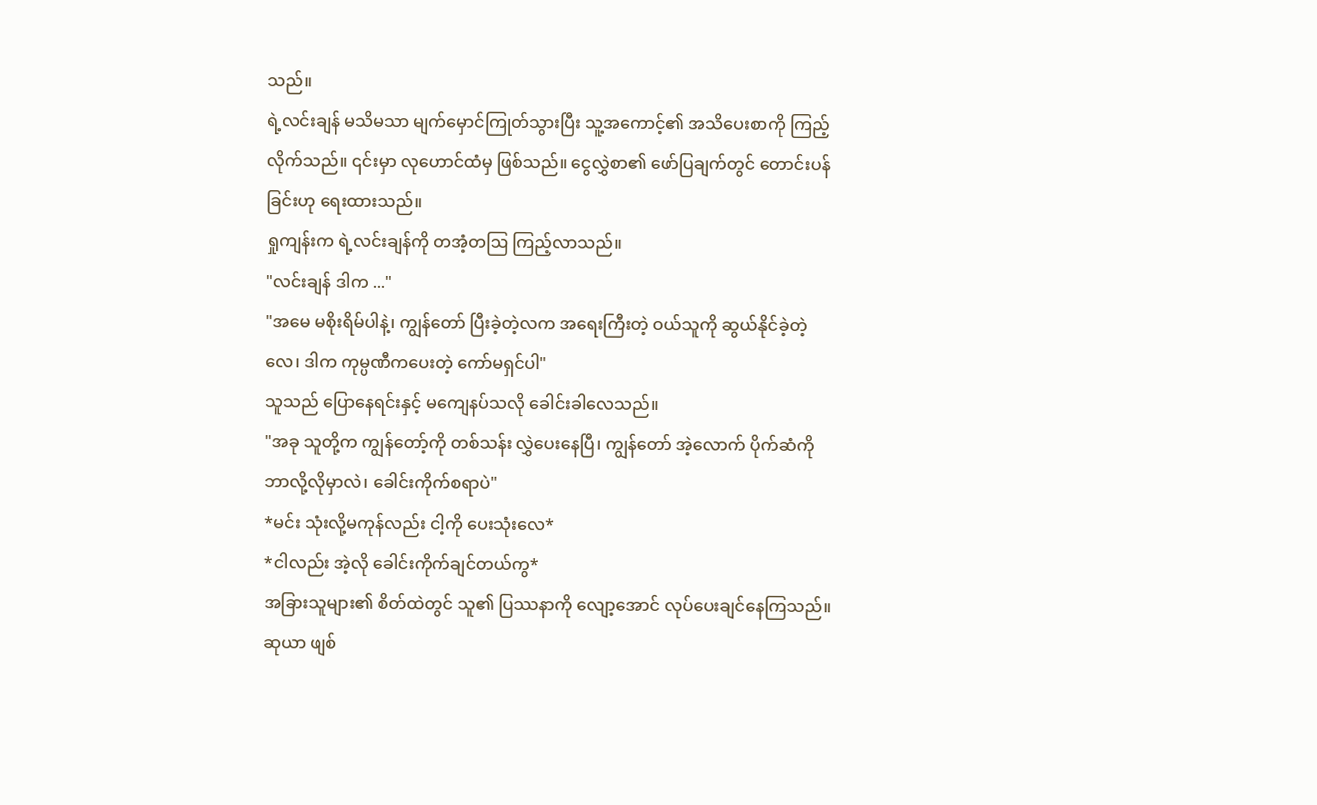သည်။
ရဲ့လင်းချန် မသိမသာ မျက်မှောင်ကြုတ်သွားပြီး သူ့အကောင့်၏ အသိပေးစာကို ကြည့်လိုက်သည်။ ၎င်းမှာ လုဟောင်ထံမှ ဖြစ်သည်။ ငွေလွှဲစာ၏ ဖော်ပြချက်တွင် တောင်းပန်ခြင်းဟု ရေးထားသည်။
ရှုကျန်းက ရဲ့လင်းချန်ကို တအံ့တဩ ကြည့်လာသည်။
"လင်းချန် ဒါက ..."
"အမေ မစိုးရိမ်ပါနဲ့၊ ကျွန်တော် ပြီးခဲ့တဲ့လက အရေးကြီးတဲ့ ဝယ်သူကို ဆွယ်နိုင်ခဲ့တဲ့လေ၊ ဒါက ကုမ္ပဏီကပေးတဲ့ ကော်မရှင်ပါ"
သူသည် ပြောနေရင်းနှင့် မကျေနပ်သလို ခေါင်းခါလေသည်။
"အခု သူတို့က ကျွန်တော့်ကို တစ်သန်း လွှဲပေးနေပြီ၊ ကျွန်တော် အဲ့လောက် ပိုက်ဆံကို ဘာလို့လိုမှာလဲ၊ ခေါင်းကိုက်စရာပဲ"
*မင်း သုံးလို့မကုန်လည်း ငါ့ကို ပေးသုံးလေ*
*ငါလည်း အဲ့လို ခေါင်းကိုက်ချင်တယ်ကွ*
အခြားသူများ၏ စိတ်ထဲတွင် သူ၏ ပြဿနာကို လျော့အောင် လုပ်ပေးချင်နေကြသည်။
ဆုယာ ဖျစ်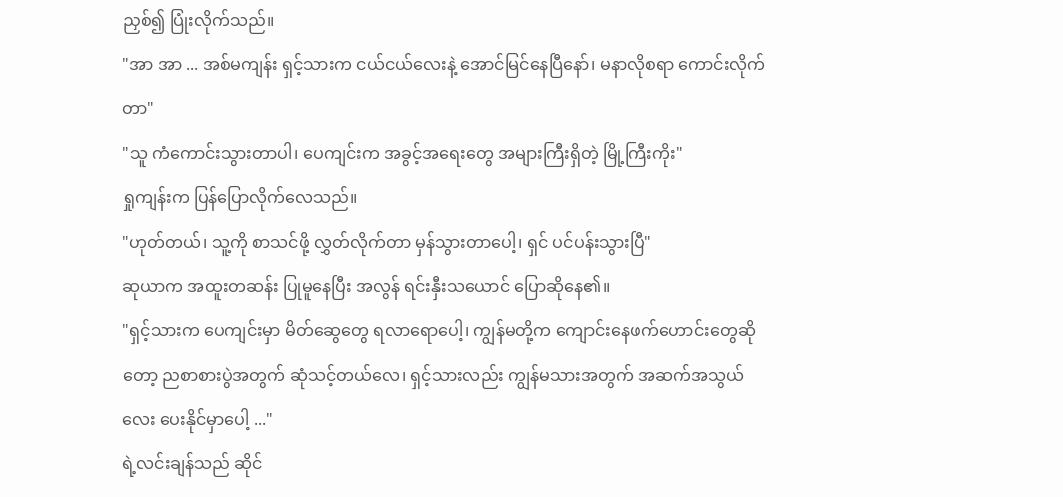ညှစ်၍ ပြုံးလိုက်သည်။
"အာ အာ ... အစ်မကျန်း ရှင့်သားက ငယ်ငယ်လေးနဲ့ အောင်မြင်နေပြီနော်၊ မနာလိုစရာ ကောင်းလိုက်တာ"
"သူ ကံကောင်းသွားတာပါ၊ ပေကျင်းက အခွင့်အရေးတွေ အများကြီးရှိတဲ့ မြို့ကြီးကိုး"
ရှုကျန်းက ပြန်ပြောလိုက်လေသည်။
"ဟုတ်တယ်၊ သူ့ကို စာသင်ဖို့ လွှတ်လိုက်တာ မှန်သွားတာပေါ့၊ ရှင် ပင်ပန်းသွားပြီ"
ဆုယာက အထူးတဆန်း ပြုမူနေပြီး အလွန် ရင်းနှီးသယောင် ပြောဆိုနေ၏။
"ရှင့်သားက ပေကျင်းမှာ မိတ်ဆွေတွေ ရလာရောပေါ့၊ ကျွန်မတို့က ကျောင်းနေဖက်ဟောင်းတွေဆိုတော့ ညစာစားပွဲအတွက် ဆုံသင့်တယ်လေ၊ ရှင့်သားလည်း ကျွန်မသားအတွက် အဆက်အသွယ်လေး ပေးနိုင်မှာပေါ့ ..."
ရဲ့လင်းချန်သည် ဆိုင်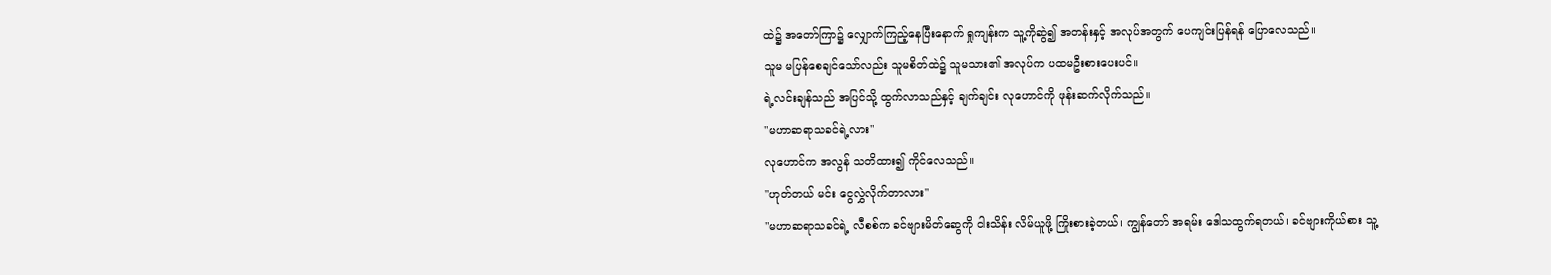ထဲ၌ အတော်ကြာ၌ လျှောက်ကြည့်နေပြီးနောက် ရှုကျန်းက သူ့ကိုဆွဲ၍ အတန်းနှင့် အလုပ်အတွက် ပေကျင်းပြန်ရန် ပြောလေသည်။
သူမ မပြန်စေချင်သော်လည်း သူမစိတ်ထဲ၌ သူမသား၏ အလုပ်က ပထမဦးစားပေးပင်။
ရဲ့လင်းချန်သည် အပြင်သို့ ထွက်လာသည်နှင့် ချက်ချင်း လုဟောင်ကို ဖုန်းဆက်လိုက်သည်။
"မဟာဆရာသခင်ရဲ့လား"
လုဟောင်က အလွန် သတိထား၍ ကိုင်လေသည်။
"ဟုတ်တယ် မင်း ငွေလွှဲလိုက်တာလား"
"မဟာဆရာသခင်ရဲ့ လီစစ်က ခင်ဗျားမိတ်ဆွေကို ငါးသိန်း လိမ်ယူဖို့ ကြိုးစားခဲ့တယ်၊ ကျွန်တော် အရမ်း ဒေါသထွက်ရတယ်၊ ခင်ဗျားကိုယ်စား သူ့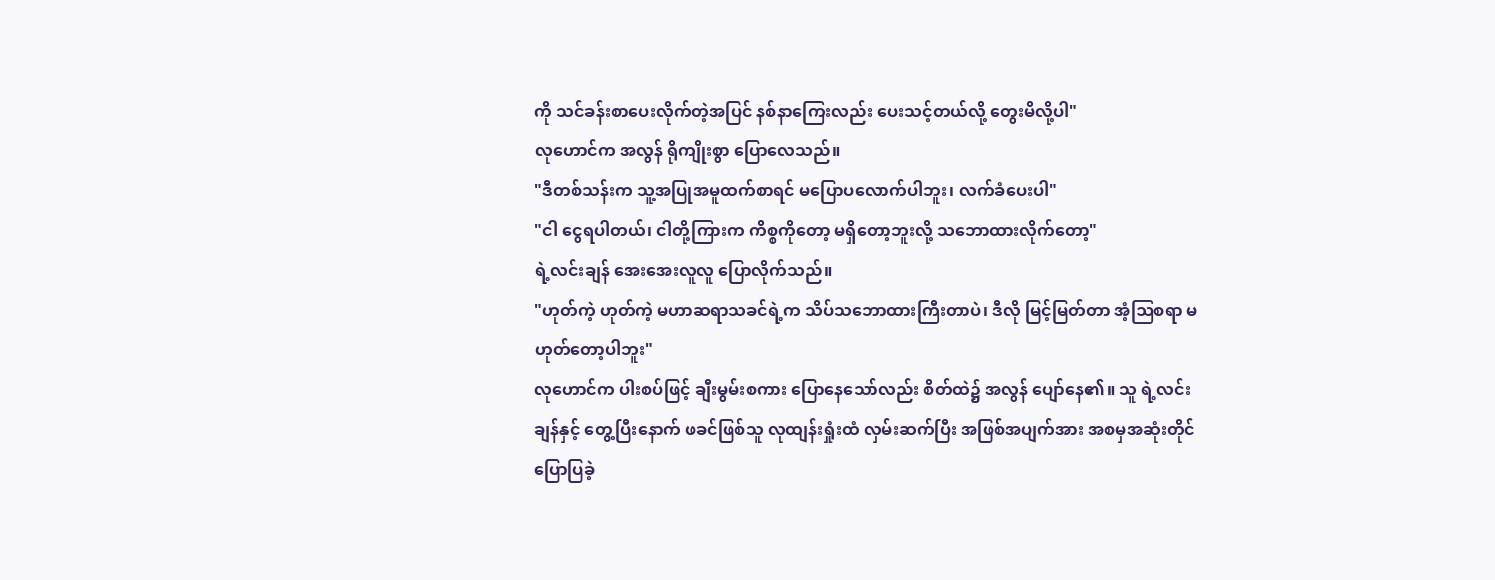ကို သင်ခန်းစာပေးလိုက်တဲ့အပြင် နစ်နာကြေးလည်း ပေးသင့်တယ်လို့ တွေးမိလို့ပါ"
လုဟောင်က အလွန် ရိုကျိုးစွာ ပြောလေသည်။
"ဒီတစ်သန်းက သူ့အပြုအမူထက်စာရင် မပြောပလောက်ပါဘူး၊ လက်ခံပေးပါ"
"ငါ ငွေရပါတယ်၊ ငါတို့ကြားက ကိစ္စကိုတော့ မရှိတော့ဘူးလို့ သဘောထားလိုက်တော့"
ရဲ့လင်းချန် အေးအေးလူလူ ပြောလိုက်သည်။
"ဟုတ်ကဲ့ ဟုတ်ကဲ့ မဟာဆရာသခင်ရဲ့က သိပ်သဘောထားကြီးတာပဲ၊ ဒီလို မြင့်မြတ်တာ အံ့ဩစရာ မဟုတ်တော့ပါဘူး"
လုဟောင်က ပါးစပ်ဖြင့် ချီးမွမ်းစကား ပြောနေသော်လည်း စိတ်ထဲ၌ အလွန် ပျော်နေ၏။ သူ ရဲ့လင်းချန်နှင့် တွေ့ပြီးနောက် ဖခင်ဖြစ်သူ လုထျန်းရှုံးထံ လှမ်းဆက်ပြီး အဖြစ်အပျက်အား အစမှအဆုံးတိုင် ပြောပြခဲ့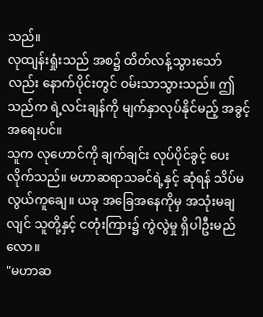သည်။
လုထျန်းရှုံးသည် အစ၌ ထိတ်လန့်သွားသော်လည်း နောက်ပိုင်းတွင် ဝမ်းသာသွားသည်။ ဤသည်က ရဲ့လင်းချန်ကို မျက်နှာလုပ်နိုင်မည့် အခွင့်အရေးပင်။
သူက လုဟောင်ကို ချက်ချင်း လုပ်ပိုင်ခွင့် ပေးလိုက်သည်။ မဟာဆရာသခင်ရဲ့နှင့် ဆုံရန် သိပ်မလွယ်ကူချေ။ ယခု အခြေအနေကိုမှ အသုံးမချလျင် သူတို့နှင့် ငတုံးကြား၌ ကွဲလွဲမှု ရှိပါဦးမည်လော။
"မဟာဆ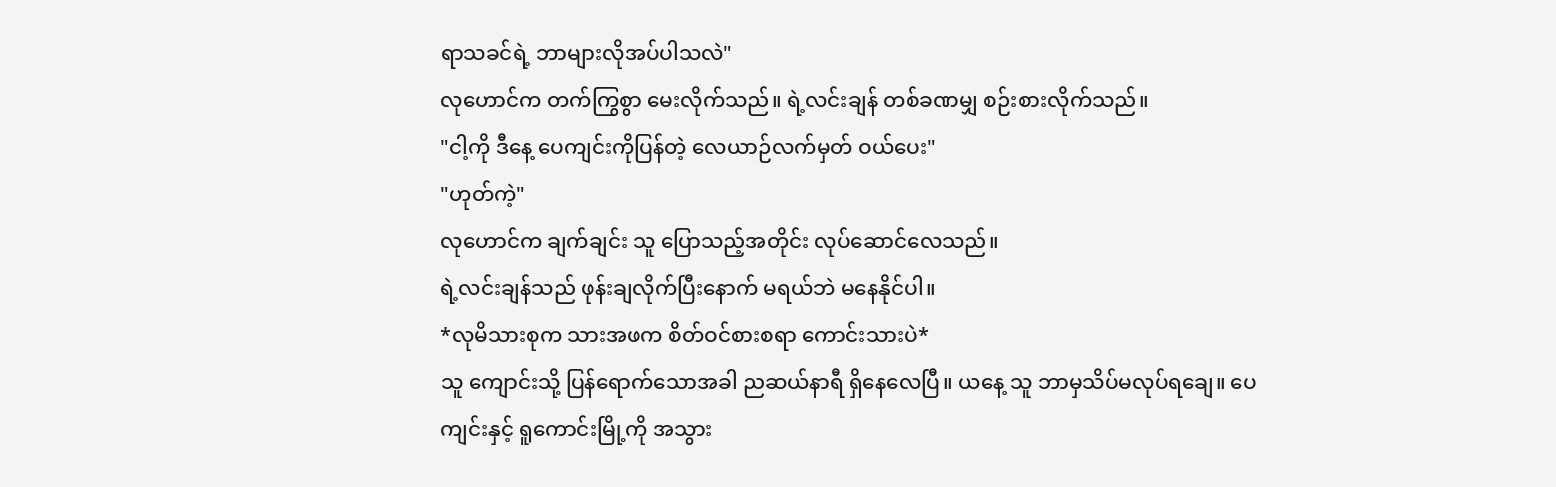ရာသခင်ရဲ့ ဘာများလိုအပ်ပါသလဲ"
လုဟောင်က တက်ကြွစွာ မေးလိုက်သည်။ ရဲ့လင်းချန် တစ်ခဏမျှ စဉ်းစားလိုက်သည်။
"ငါ့ကို ဒီနေ့ ပေကျင်းကိုပြန်တဲ့ လေယာဉ်လက်မှတ် ဝယ်ပေး"
"ဟုတ်ကဲ့"
လုဟောင်က ချက်ချင်း သူ ပြောသည့်အတိုင်း လုပ်ဆောင်လေသည်။
ရဲ့လင်းချန်သည် ဖုန်းချလိုက်ပြီးနောက် မရယ်ဘဲ မနေနိုင်ပါ။
*လုမိသားစုက သားအဖက စိတ်ဝင်စားစရာ ကောင်းသားပဲ*
သူ ကျောင်းသို့ ပြန်ရောက်သောအခါ ညဆယ်နာရီ ရှိနေလေပြီ။ ယနေ့ သူ ဘာမှသိပ်မလုပ်ရချေ။ ပေကျင်းနှင့် ရူကောင်းမြို့ကို အသွား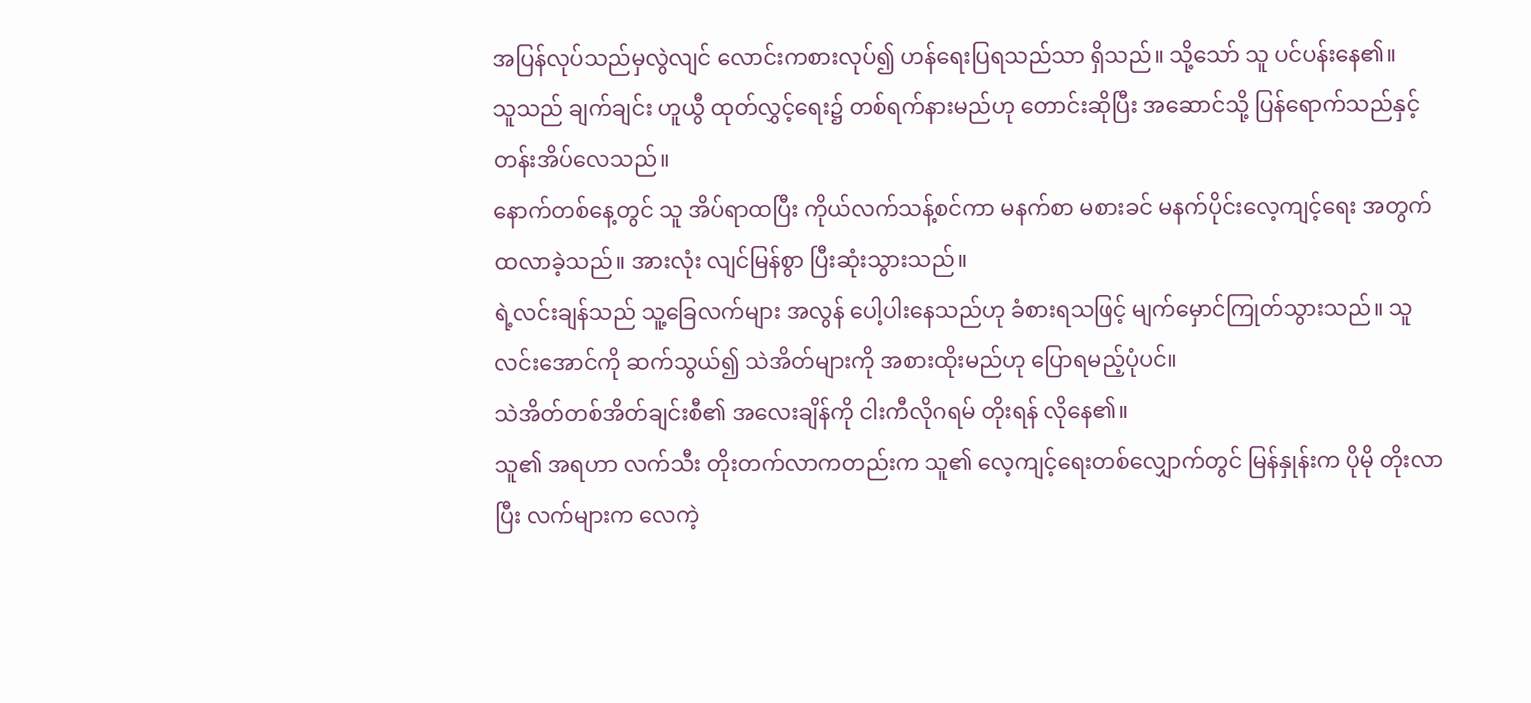အပြန်လုပ်သည်မှလွဲလျင် လောင်းကစားလုပ်၍ ဟန်ရေးပြရသည်သာ ရှိသည်။ သို့သော် သူ ပင်ပန်းနေ၏။
သူသည် ချက်ချင်း ဟူယွီ ထုတ်လွှင့်ရေး၌ တစ်ရက်နားမည်ဟု တောင်းဆိုပြီး အဆောင်သို့ ပြန်ရောက်သည်နှင့် တန်းအိပ်လေသည်။
နောက်တစ်နေ့တွင် သူ အိပ်ရာထပြီး ကိုယ်လက်သန့်စင်ကာ မနက်စာ မစားခင် မနက်ပိုင်းလေ့ကျင့်ရေး အတွက် ထလာခဲ့သည်။ အားလုံး လျင်မြန်စွာ ပြီးဆုံးသွားသည်။
ရဲ့လင်းချန်သည် သူ့ခြေလက်များ အလွန် ပေါ့ပါးနေသည်ဟု ခံစားရသဖြင့် မျက်မှောင်ကြုတ်သွားသည်။ သူ လင်းအောင်ကို ဆက်သွယ်၍ သဲအိတ်များကို အစားထိုးမည်ဟု ပြောရမည့်ပုံပင်။
သဲအိတ်တစ်အိတ်ချင်းစီ၏ အလေးချိန်ကို ငါးကီလိုဂရမ် တိုးရန် လိုနေ၏။
သူ၏ အရဟာ လက်သီး တိုးတက်လာကတည်းက သူ၏ လေ့ကျင့်ရေးတစ်လျှောက်တွင် မြန်နှုန်းက ပိုမို တိုးလာပြီး လက်များက လေကဲ့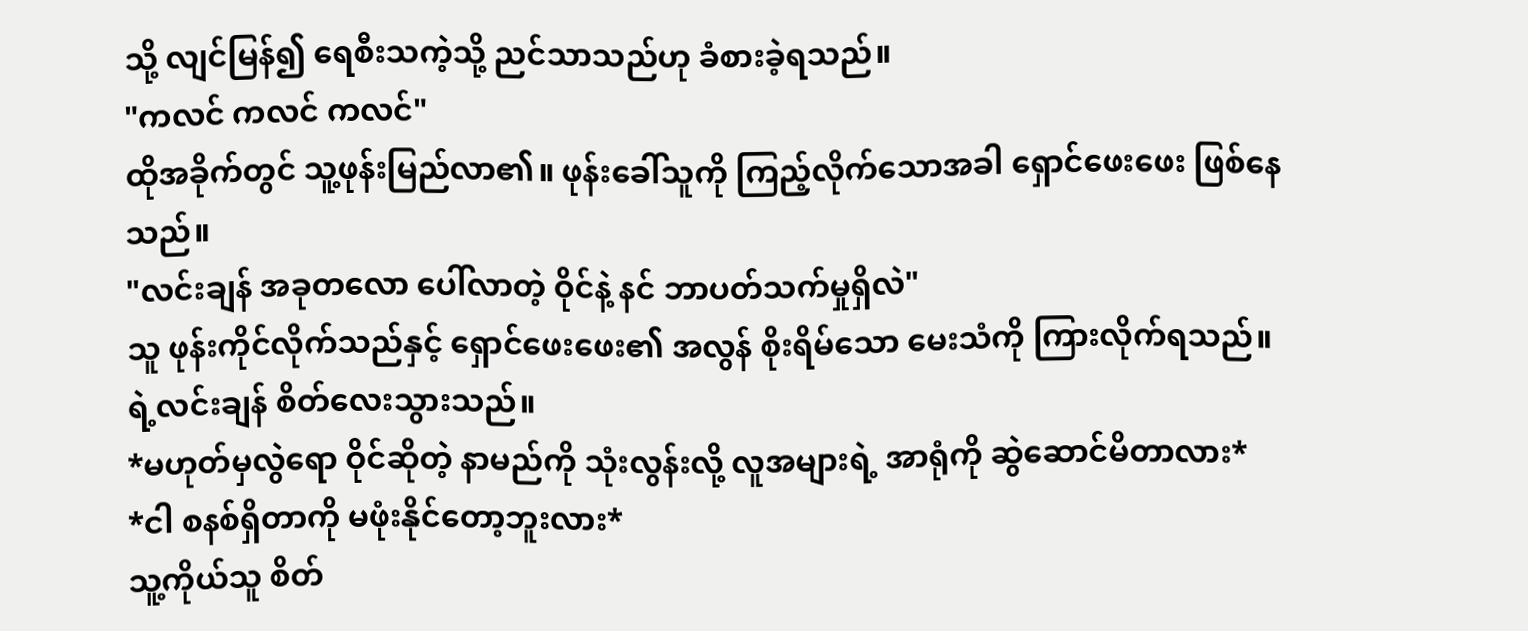သို့ လျင်မြန်၍ ရေစီးသကဲ့သို့ ညင်သာသည်ဟု ခံစားခဲ့ရသည်။
"ကလင် ကလင် ကလင်"
ထိုအခိုက်တွင် သူ့ဖုန်းမြည်လာ၏။ ဖုန်းခေါ်သူကို ကြည့်လိုက်သောအခါ ရှောင်ဖေးဖေး ဖြစ်နေသည်။
"လင်းချန် အခုတလော ပေါ်လာတဲ့ ဝိုင်နဲ့ နင် ဘာပတ်သက်မှုရှိလဲ"
သူ ဖုန်းကိုင်လိုက်သည်နှင့် ရှောင်ဖေးဖေး၏ အလွန် စိုးရိမ်သော မေးသံကို ကြားလိုက်ရသည်။
ရဲ့လင်းချန် စိတ်လေးသွားသည်။
*မဟုတ်မှလွဲရော ဝိုင်ဆိုတဲ့ နာမည်ကို သုံးလွန်းလို့ လူအများရဲ့ အာရုံကို ဆွဲဆောင်မိတာလား*
*ငါ စနစ်ရှိတာကို မဖုံးနိုင်တော့ဘူးလား*
သူ့ကိုယ်သူ စိတ်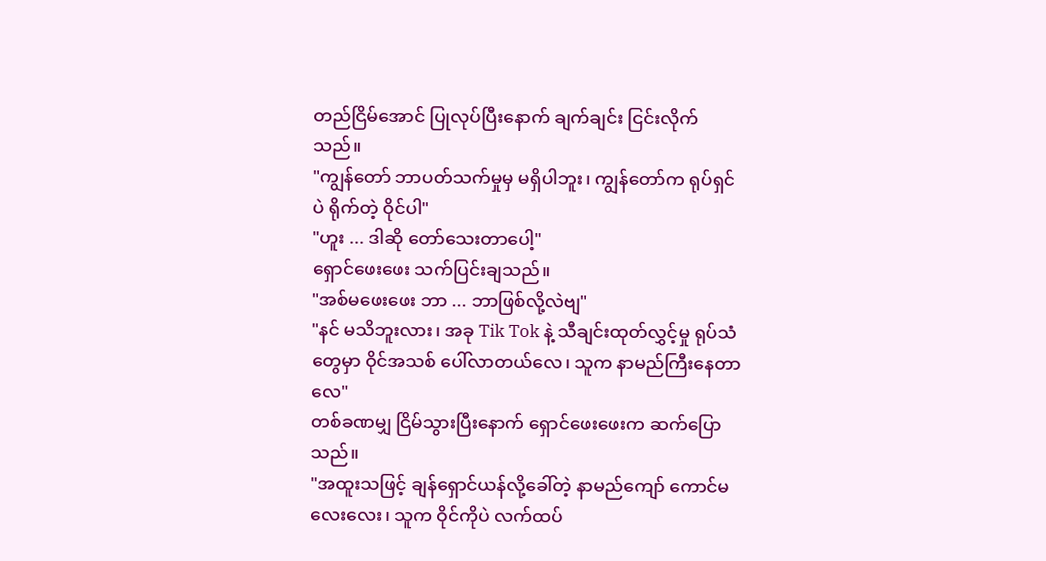တည်ငြိမ်အောင် ပြုလုပ်ပြီးနောက် ချက်ချင်း ငြင်းလိုက်သည်။
"ကျွန်တော် ဘာပတ်သက်မှုမှ မရှိပါဘူး၊ ကျွန်တော်က ရုပ်ရှင်ပဲ ရိုက်တဲ့ ဝိုင်ပါ"
"ဟူး ... ဒါဆို တော်သေးတာပေါ့"
ရှောင်ဖေးဖေး သက်ပြင်းချသည်။
"အစ်မဖေးဖေး ဘာ ... ဘာဖြစ်လို့လဲဗျ"
"နင် မသိဘူးလား၊ အခု Tik Tok နဲ့ သီချင်းထုတ်လွှင့်မှု ရုပ်သံတွေမှာ ဝိုင်အသစ် ပေါ်လာတယ်လေ၊ သူက နာမည်ကြီးနေတာလေ"
တစ်ခဏမျှ ငြိမ်သွားပြီးနောက် ရှောင်ဖေးဖေးက ဆက်ပြောသည်။
"အထူးသဖြင့် ချန်ရှောင်ယန်လို့ခေါ်တဲ့ နာမည်ကျော် ကောင်မလေးလေး၊ သူက ဝိုင်ကိုပဲ လက်ထပ်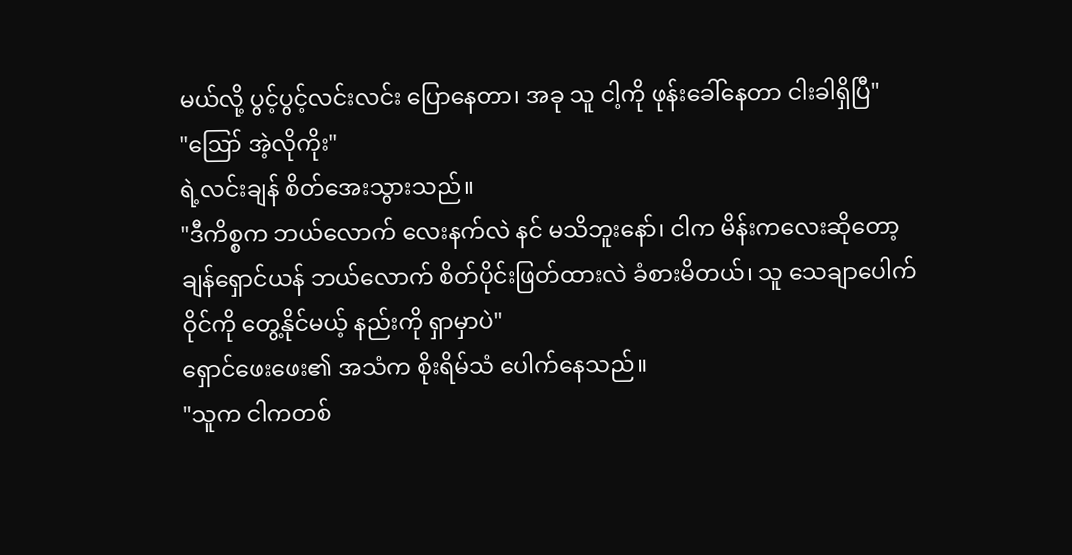မယ်လို့ ပွင့်ပွင့်လင်းလင်း ပြောနေတာ၊ အခု သူ ငါ့ကို ဖုန်းခေါ်နေတာ ငါးခါရှိပြီ"
"ဪ အဲ့လိုကိုး"
ရဲ့လင်းချန် စိတ်အေးသွားသည်။
"ဒီကိစ္စက ဘယ်လောက် လေးနက်လဲ နင် မသိဘူးနော်၊ ငါက မိန်းကလေးဆိုတော့ ချန်ရှောင်ယန် ဘယ်လောက် စိတ်ပိုင်းဖြတ်ထားလဲ ခံစားမိတယ်၊ သူ သေချာပေါက် ဝိုင်ကို တွေ့နိုင်မယ့် နည်းကို ရှာမှာပဲ"
ရှောင်ဖေးဖေး၏ အသံက စိုးရိမ်သံ ပေါက်နေသည်။
"သူက ငါကတစ်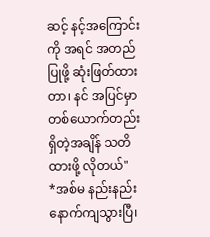ဆင့် နင့်အကြောင်းကို အရင် အတည်ပြုဖို့ ဆုံးဖြတ်ထားတာ၊ နင် အပြင်မှာ တစ်ယောက်တည်း ရှိတဲ့အချိန် သတိထားဖို့ လိုတယ်"
*အစ်မ နည်းနည်းနောက်ကျသွားပြီ၊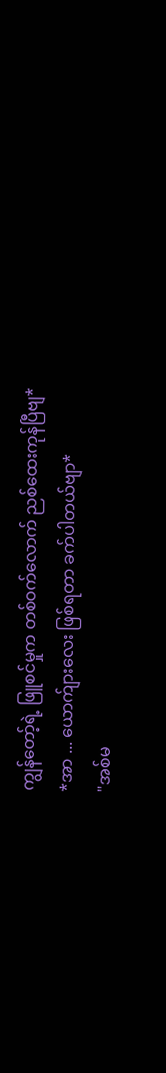ကျွန်တော့်ရဲ့ ဖြူစင်မှုက တစ်ဝက်လောက် ညစ်ထေးကုန်ပြီဗျ*
*အာ ... ယောက်ျားလေး ဖြစ်ရတာ ခက်ပါတယ်ဗျာ*
"အစ်မ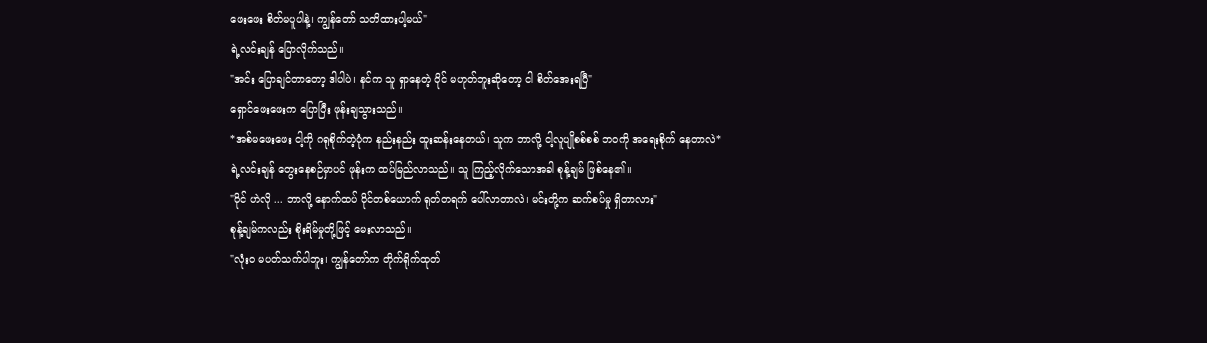ဖေး‌ဖေး စိတ်မပူပါနဲ့၊ ကျွန်တော် သတိထားပါ့မယ်"
ရဲ့လင်းချန် ပြောလိုက်သည်။
"အင်း ပြောချင်တာတော့ ဒါပါပဲ၊ နင်က သူ ရှာနေတဲ့ ဝိုင် မဟုတ်ဘူးဆိုတော့ ငါ စိတ်အေးရပြီ"
ရှောင်ဖေးဖေးက ပြောပြီး ဖုန်းချသွားသည်။
*အစ်မဖေးဖေး ငါ့ကို ဂရုစိုက်တဲ့ပုံက နည်းနည်း ထူးဆန်းနေတယ်၊ သူက ဘာလို့ ငါ့လူပျိုစစ်စစ် ဘဝကို အရေးစိုက် နေတာလဲ*
ရဲ့လင်းချန် တွေးနေစဉ်မှာပင် ဖုန်းက ထပ်မြည်လာသည်။ သူ ကြည့်လိုက်သောအခါ စုန့်ချမ် ဖြစ်နေ၏။
"ဝိုင် ဟဲလို ... ဘာလို့ နောက်ထပ် ဝိုင်တစ်ယောက် ရုတ်တရက် ပေါ်လာတာလဲ၊ မင်းတို့က ဆက်စပ်မှု ရှိတာလား"
စုန့်ချမ်ကလည်း စိုးရိမ်မှုတို့ဖြင့် မေးလာသည်။
"လုံးဝ မပတ်သက်ပါဘူး၊ ကျွန်တော်က တိုက်ရိုက်ထုတ်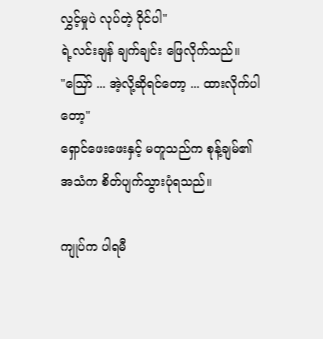လွှင့်မှုပဲ လုပ်တဲ့ ဝိုင်ပါ"
ရဲ့လင်းချန် ချက်ချင်း ဖြေလိုက်သည်။
"ဪ ... အဲ့လို့ဆိုရင်တော့ ... ထားလိုက်ပါတော့"
ရှောင်ဖေးဖေးနှင့် မတူသည်က စုန့်ချမ်၏ အသံက စိတ်ပျက်သွားပုံရသည်။

ကျုပ်က ပါရမီ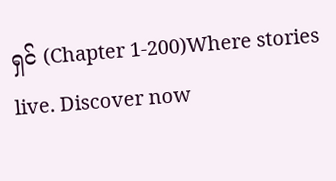ရှင် (Chapter 1-200)Where stories live. Discover now